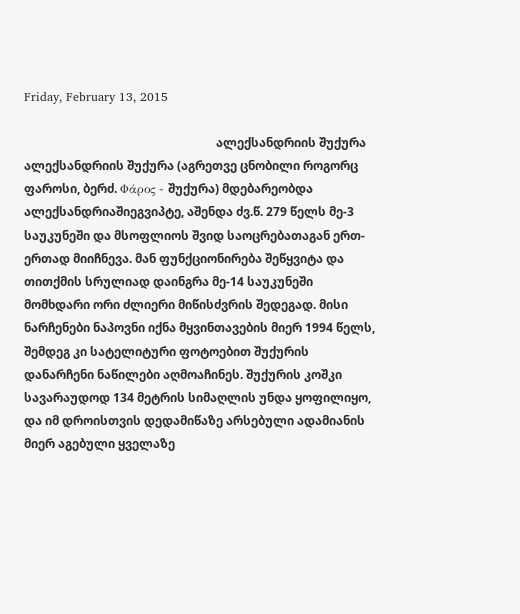Friday, February 13, 2015

                                                                ალექსანდრიის შუქურა
ალექსანდრიის შუქურა (აგრეთვე ცნობილი როგორც ფაროსი, ბერძ. Φάρος - შუქურა) მდებარეობდა ალექსანდრიაშიეგვიპტე, აშენდა ძვ.წ. 279 წელს მე-3 საუკუნეში და მსოფლიოს შვიდ საოცრებათაგან ერთ-ერთად მიიჩნევა. მან ფუნქციონირება შეწყვიტა და თითქმის სრულიად დაინგრა მე-14 საუკუნეში მომხდარი ორი ძლიერი მიწისძვრის შედეგად. მისი ნარჩენები ნაპოვნი იქნა მყვინთავების მიერ 1994 წელს, შემდეგ კი სატელიტური ფოტოებით შუქურის დანარჩენი ნაწილები აღმოაჩინეს. შუქურის კოშკი სავარაუდოდ 134 მეტრის სიმაღლის უნდა ყოფილიყო, და იმ დროისთვის დედამიწაზე არსებული ადამიანის მიერ აგებული ყველაზე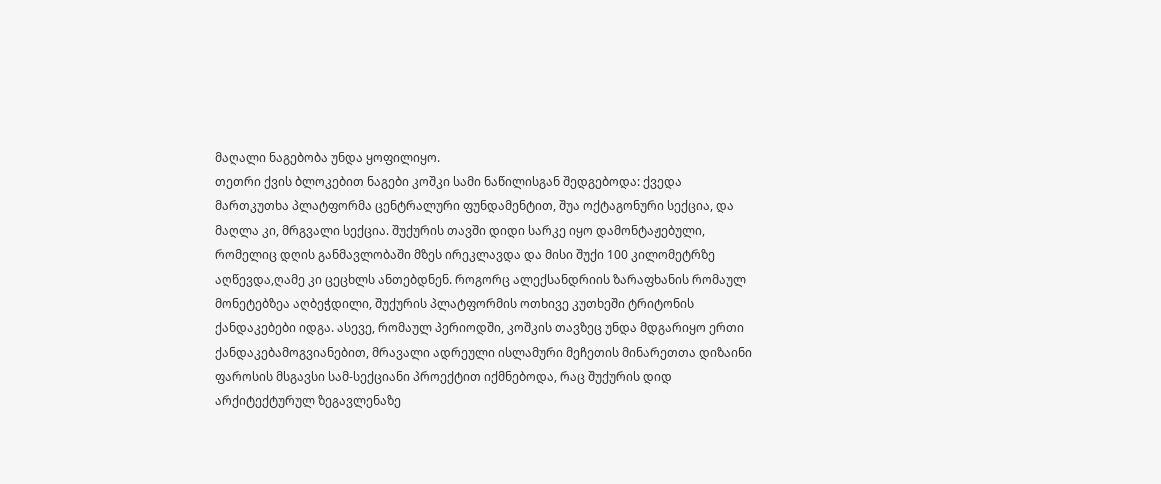მაღალი ნაგებობა უნდა ყოფილიყო.
თეთრი ქვის ბლოკებით ნაგები კოშკი სამი ნაწილისგან შედგებოდა: ქვედა მართკუთხა პლატფორმა ცენტრალური ფუნდამენტით, შუა ოქტაგონური სექცია, და მაღლა კი, მრგვალი სექცია. შუქურის თავში დიდი სარკე იყო დამონტაჟებული, რომელიც დღის განმავლობაში მზეს ირეკლავდა და მისი შუქი 100 კილომეტრზე აღწევდა,ღამე კი ცეცხლს ანთებდნენ. როგორც ალექსანდრიის ზარაფხანის რომაულ მონეტებზეა აღბეჭდილი, შუქურის პლატფორმის ოთხივე კუთხეში ტრიტონის ქანდაკებები იდგა. ასევე, რომაულ პერიოდში, კოშკის თავზეც უნდა მდგარიყო ერთი ქანდაკებამოგვიანებით, მრავალი ადრეული ისლამური მეჩეთის მინარეთთა დიზაინი ფაროსის მსგავსი სამ-სექციანი პროექტით იქმნებოდა, რაც შუქურის დიდ არქიტექტურულ ზეგავლენაზე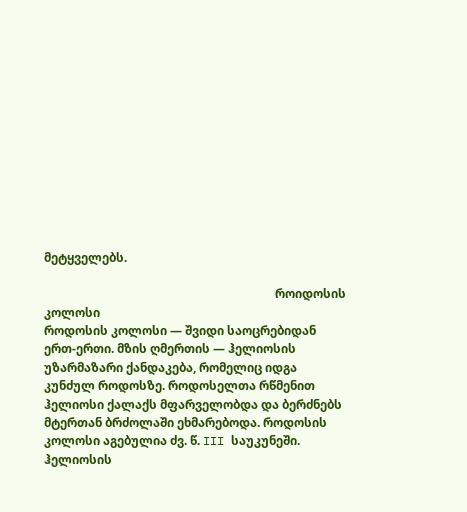მეტყველებს.

                                                                             როიდოსის კოლოსი
როდოსის კოლოსი — შვიდი საოცრებიდან ერთ-ერთი. მზის ღმერთის — ჰელიოსის უზარმაზარი ქანდაკება, რომელიც იდგა კუნძულ როდოსზე. როდოსელთა რწმენით ჰელიოსი ქალაქს მფარველობდა და ბერძნებს მტერთან ბრძოლაში ეხმარებოდა. როდოსის კოლოსი აგებულია ძვ. წ. III საუკუნეში.
ჰელიოსის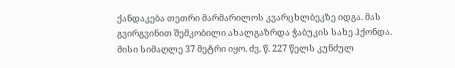ქანდაკება თეთრი მარმარილოს კვარცხლბეკზე იდგა. მას გვირგვინით შემკობილი ახალგაზრდა ჭაბუკის სახე ჰქონდა. მისი სიმაღლე 37 მეტრი იყო. ძვ. წ. 227 წელს კუნძულ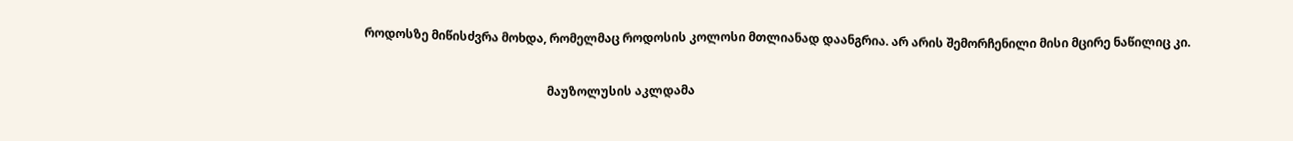როდოსზე მიწისძვრა მოხდა, რომელმაც როდოსის კოლოსი მთლიანად დაანგრია. არ არის შემორჩენილი მისი მცირე ნაწილიც კი.

                                                             მაუზოლუსის აკლდამა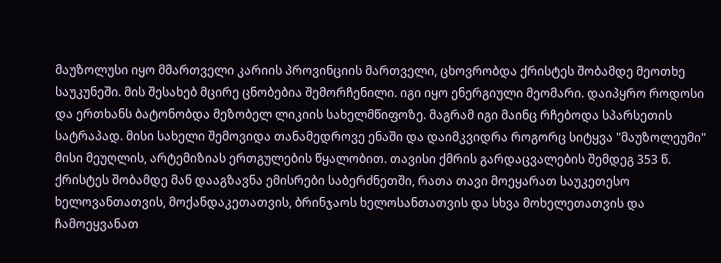მაუზოლუსი იყო მმართველი კარიის პროვინციის მართველი, ცხოვრობდა ქრისტეს შობამდე მეოთხე საუკუნეში. მის შესახებ მცირე ცნობებია შემორჩენილი. იგი იყო ენერგიული მეომარი. დაიპყრო როდოსი და ერთხანს ბატონობდა მეზობელ ლიკიის სახელმწიფოზე. მაგრამ იგი მაინც რჩებოდა სპარსეთის სატრაპად. მისი სახელი შემოვიდა თანამედროვე ენაში და დაიმკვიდრა როგორც სიტყვა "მაუზოლეუმი" მისი მეუღლის, არტემიზიას ერთგულების წყალობით. თავისი ქმრის გარდაცვალების შემდეგ 353 წ. ქრისტეს შობამდე მან დააგზავნა ემისრები საბერძნეთში, რათა თავი მოეყარათ საუკეთესო ხელოვანთათვის, მოქანდაკეთათვის, ბრინჯაოს ხელოსანთათვის და სხვა მოხელეთათვის და ჩამოეყვანათ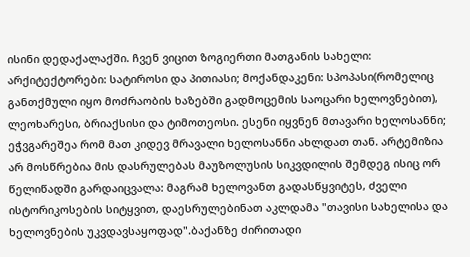ისინი დედაქალაქში. ჩვენ ვიცით ზოგიერთი მათგანის სახელი: არქიტექტორები: სატიროსი და პითიასი; მოქანდაკენი: სპოპასი(რომელიც განთქმული იყო მოძრაობის ხაზებში გადმოცემის საოცარი ხელოვნებით), ლეოხარესი, ბრიაქსისი და ტიმოთეოსი. ესენი იყვნენ მთავარი ხელოსანნი; ეჭვგარეშეა რომ მათ კიდევ მრავალი ხელოსანნი ახლდათ თან. არტემიზია არ მოსწრებია მის დასრულებას მაუზოლუსის სიკვდილის შემდეგ ისიც ორ წელიწადში გარდაიცვალა: მაგრამ ხელოვანთ გადასწყვიტეს, ძველი ისტორიკოსების სიტყვით, დაესრულებინათ აკლდამა "თავისი სახელისა და ხელოვნების უკვდავსაყოფად".ბაქანზე ძირითადი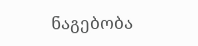ნაგებობა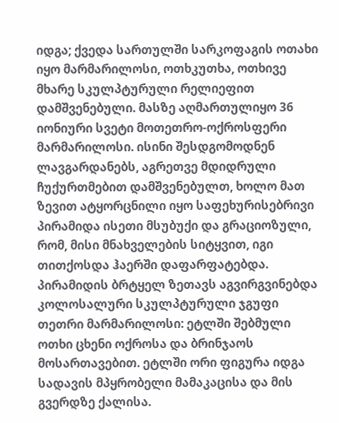იდგა; ქვედა სართულში სარკოფაგის ოთახი იყო მარმარილოსი, ოთხკუთხა, ოთხივე მხარე სკულპტურული რელიეფით დამშვენებული. მასზე აღმართულიყო 36 იონიური სვეტი მოთეთრო-ოქროსფერი მარმარილოსი. ისინი შესდგომოდნენ ლავგარდანებს, აგრეთვე მდიდრული ჩუქურთმებით დამშვენებულთ, ხოლო მათ ზევით ატყორცნილი იყო საფეხურისებრივი პირამიდა ისეთი მსუბუქი და გრაციოზული, რომ, მისი მნახველების სიტყვით, იგი თითქოსდა ჰაერში დაფარფატებდა. პირამიდის ბრტყელ ზეთავს აგვირგვინებდა კოლოსალური სკულპტურული ჯგუფი თეთრი მარმარილოსი: ეტლში შებმული ოთხი ცხენი ოქროსა და ბრინჯაოს მოსართავებით. ეტლში ორი ფიგურა იდგა სადავის მპყრობელი მამაკაცისა და მის გვერდზე ქალისა.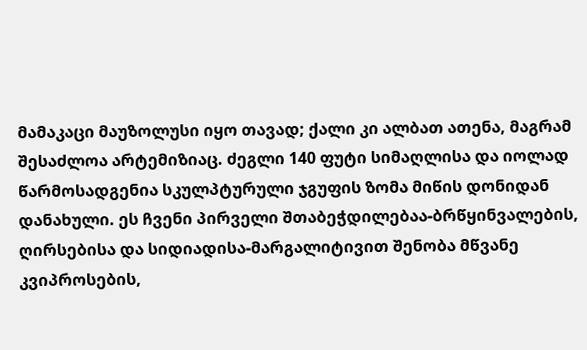მამაკაცი მაუზოლუსი იყო თავად; ქალი კი ალბათ ათენა, მაგრამ შესაძლოა არტემიზიაც. ძეგლი 140 ფუტი სიმაღლისა და იოლად წარმოსადგენია სკულპტურული ჯგუფის ზომა მიწის დონიდან დანახული. ეს ჩვენი პირველი შთაბეჭდილებაა-ბრწყინვალების, ღირსებისა და სიდიადისა-მარგალიტივით შენობა მწვანე კვიპროსების,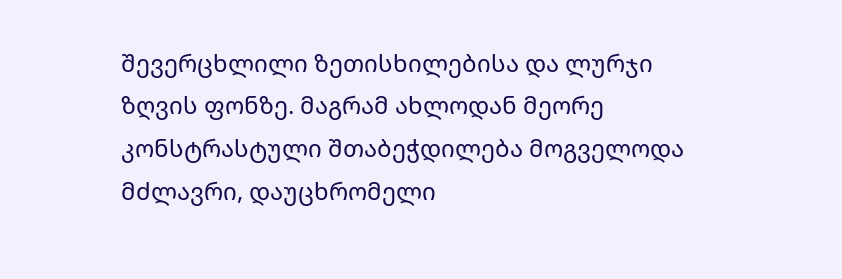შევერცხლილი ზეთისხილებისა და ლურჯი ზღვის ფონზე. მაგრამ ახლოდან მეორე კონსტრასტული შთაბეჭდილება მოგველოდა მძლავრი, დაუცხრომელი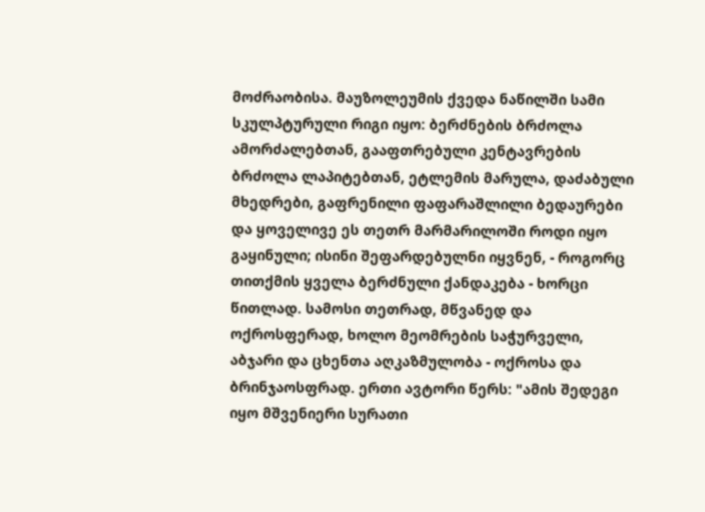მოძრაობისა. მაუზოლეუმის ქვედა ნაწილში სამი სკულპტურული რიგი იყო: ბერძნების ბრძოლა ამორძალებთან, გააფთრებული კენტავრების ბრძოლა ლაპიტებთან, ეტლემის მარულა, დაძაბული მხედრები, გაფრენილი ფაფარაშლილი ბედაურები და ყოველივე ეს თეთრ მარმარილოში როდი იყო გაყინული; ისინი შეფარდებულნი იყვნენ, - როგორც თითქმის ყველა ბერძნული ქანდაკება - ხორცი წითლად. სამოსი თეთრად, მწვანედ და ოქროსფერად, ხოლო მეომრების საჭურველი, აბჯარი და ცხენთა აღკაზმულობა - ოქროსა და ბრინჯაოსფრად. ერთი ავტორი წერს: "ამის შედეგი იყო მშვენიერი სურათი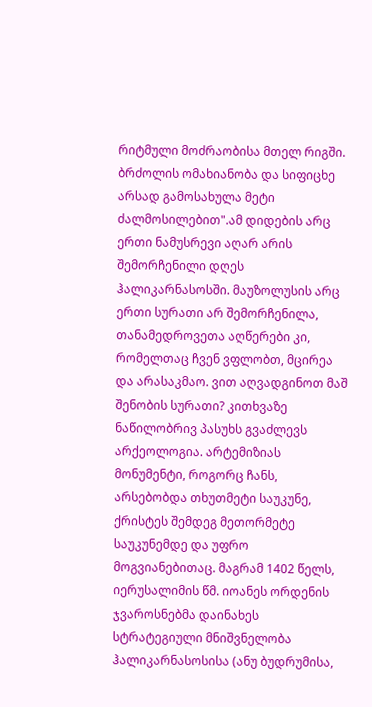რიტმული მოძრაობისა მთელ რიგში. ბრძოლის ომახიანობა და სიფიცხე არსად გამოსახულა მეტი ძალმოსილებით".ამ დიდების არც ერთი ნამუსრევი აღარ არის შემორჩენილი დღეს ჰალიკარნასოსში. მაუზოლუსის არც ერთი სურათი არ შემორჩენილა, თანამედროვეთა აღწერები კი, რომელთაც ჩვენ ვფლობთ, მცირეა და არასაკმაო. ვით აღვადგინოთ მაშ შენობის სურათი? კითხვაზე ნაწილობრივ პასუხს გვაძლევს არქეოლოგია. არტემიზიას მონუმენტი, როგორც ჩანს, არსებობდა თხუთმეტი საუკუნე, ქრისტეს შემდეგ მეთორმეტე საუკუნემდე და უფრო მოგვიანებითაც. მაგრამ 1402 წელს, იერუსალიმის წმ. იოანეს ორდენის ჯვაროსნებმა დაინახეს სტრატეგიული მნიშვნელობა ჰალიკარნასოსისა (ანუ ბუდრუმისა,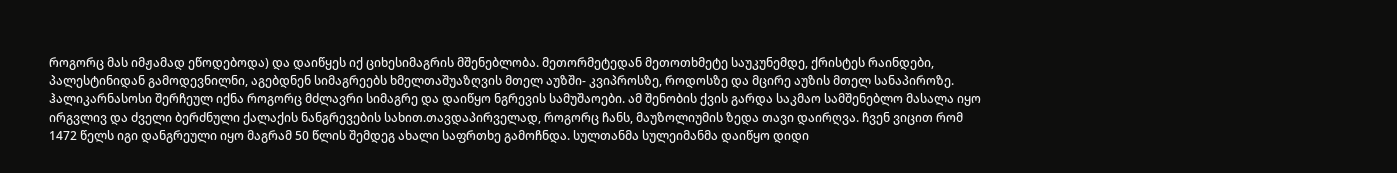როგორც მას იმჟამად ეწოდებოდა) და დაიწყეს იქ ციხესიმაგრის მშენებლობა. მეთორმეტედან მეთოთხმეტე საუკუნემდე, ქრისტეს რაინდები, პალესტინიდან გამოდევნილნი, აგებდნენ სიმაგრეებს ხმელთაშუაზღვის მთელ აუზში- კვიპროსზე, როდოსზე და მცირე აუზის მთელ სანაპიროზე. ჰალიკარნასოსი შერჩეულ იქნა როგორც მძლავრი სიმაგრე და დაიწყო ნგრევის სამუშაოები. ამ შენობის ქვის გარდა საკმაო სამშენებლო მასალა იყო ირგვლივ და ძველი ბერძნული ქალაქის ნანგრევების სახით.თავდაპირველად, როგორც ჩანს, მაუზოლიუმის ზედა თავი დაირღვა. ჩვენ ვიცით რომ 1472 წელს იგი დანგრეული იყო მაგრამ 50 წლის შემდეგ ახალი საფრთხე გამოჩნდა. სულთანმა სულეიმანმა დაიწყო დიდი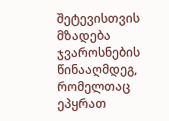შეტევისთვის მზადება ჯვაროსნების წინააღმდეგ, რომელთაც ეპყრათ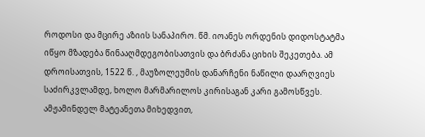როდოსი და მცირე აზიის სანაპირო. წმ. იოანეს ორდენის დიდოსტატმა იწყო მზადება წინააღმდეგობისათვის და ბრძანა ციხის შეკეთება. ამ დროისათვის, 1522 წ. , მაუზოლეუმის დანარჩენი ნაწილი დაარღვიეს საძირკვლამდე, ხოლო მარმარილოს კირისაგან კარი გამოსწვეს. ამჟამინდელ მატეანეთა მიხედვით,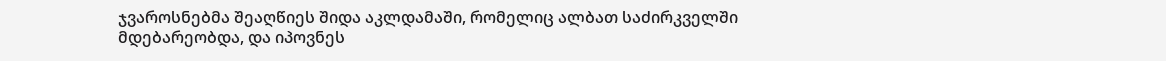ჯვაროსნებმა შეაღწიეს შიდა აკლდამაში, რომელიც ალბათ საძირკველში მდებარეობდა, და იპოვნეს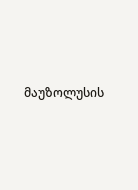მაუზოლუსის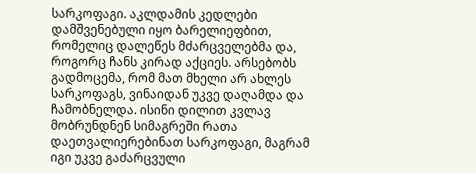სარკოფაგი. აკლდამის კედლები დამშვენებული იყო ბარელიეფბით, რომელიც დალეწეს მძარცველებმა და, როგორც ჩანს კირად აქციეს. არსებობს გადმოცემა, რომ მათ მხელი არ ახლეს სარკოფაგს, ვინაიდან უკვე დაღამდა და ჩამობნელდა. ისინი დილით კვლავ მობრუნდნენ სიმაგრეში რათა დაეთვალიერებინათ სარკოფაგი, მაგრამ იგი უკვე გაძარცვული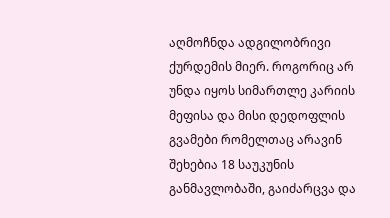აღმოჩნდა ადგილობრივი ქურდემის მიერ. როგორიც არ უნდა იყოს სიმართლე კარიის მეფისა და მისი დედოფლის გვამები რომელთაც არავინ შეხებია 18 საუკუნის განმავლობაში, გაიძარცვა და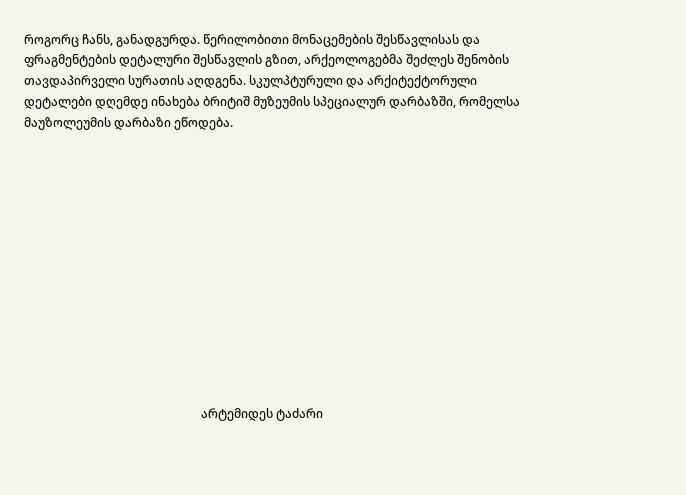როგორც ჩანს, განადგურდა. წერილობითი მონაცემების შესწავლისას და ფრაგმენტების დეტალური შესწავლის გზით, არქეოლოგებმა შეძლეს შენობის თავდაპირველი სურათის აღდგენა. სკულპტურული და არქიტექტორული დეტალები დღემდე ინახება ბრიტიშ მუზეუმის სპეციალურ დარბაზში, რომელსა მაუზოლეუმის დარბაზი ეწოდება.













                                                           არტემიდეს ტაძარი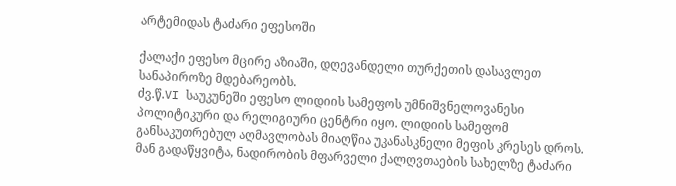არტემიდას ტაძარი ეფესოში

ქალაქი ეფესო მცირე აზიაში, დღევანდელი თურქეთის დასავლეთ სანაპიროზე მდებარეობს.
ძვ.წ.VI საუკუნეში ეფესო ლიდიის სამეფოს უმნიშვნელოვანესი პოლიტიკური და რელიგიური ცენტრი იყო. ლიდიის სამეფომ განსაკუთრებულ აღმავლობას მიაღწია უკანასკნელი მეფის კრესეს დროს. მან გადაწყვიტა, ნადირობის მფარველი ქალღვთაების სახელზე ტაძარი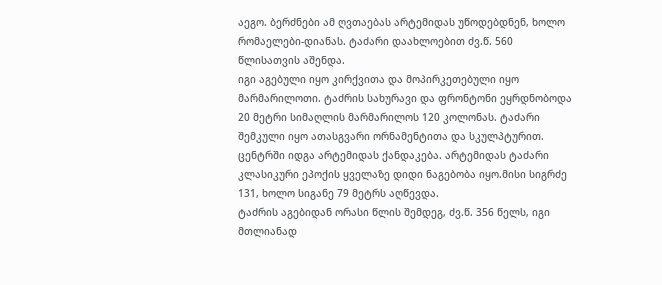აეგო. ბერძნები ამ ღვთაებას არტემიდას უწოდებდნენ, ხოლო რომაელები-დიანას. ტაძარი დაახლოებით ძვ.წ. 560 წლისათვის აშენდა.
იგი აგებული იყო კირქვითა და მოპირკეთებული იყო მარმარილოთი. ტაძრის სახურავი და ფრონტონი ეყრდნობოდა 20 მეტრი სიმაღლის მარმარილოს 120 კოლონას. ტაძარი შემკული იყო ათასგვარი ორნამენტითა და სკულპტურით. ცენტრში იდგა არტემიდას ქანდაკება. არტემიდას ტაძარი კლასიკური ეპოქის ყველაზე დიდი ნაგებობა იყო.მისი სიგრძე 131, ხოლო სიგანე 79 მეტრს აღწევდა.
ტაძრის აგებიდან ორასი წლის შემდეგ, ძვ.წ. 356 წელს, იგი მთლიანად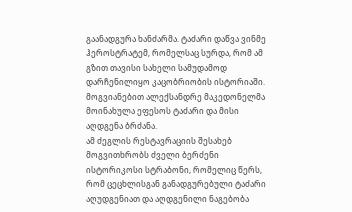გაანადგურა ხანძარმა. ტაძარი დაწვა ვინმე ჰეროსტრატემ, რომელსაც სურდა, რომ ამ გზით თავისი სახელი სამუდამოდ დარჩენილიყო კაცობრიობის ისტორიაში. მოგვიანებით ალექსანდრე მაკედონელმა მოინახულა ეფესოს ტაძარი და მისი აღდგენა ბრძანა.
ამ ძეგლის რესტავრაციის შესახებ მოგვითხრობს ძველი ბერძენი ისტორიკოსი სტრაბონი, რომელიც წერს, რომ ცეცხლისგან განადგურებული ტაძარი აღუდგენიათ და აღდგენილი ნაგებობა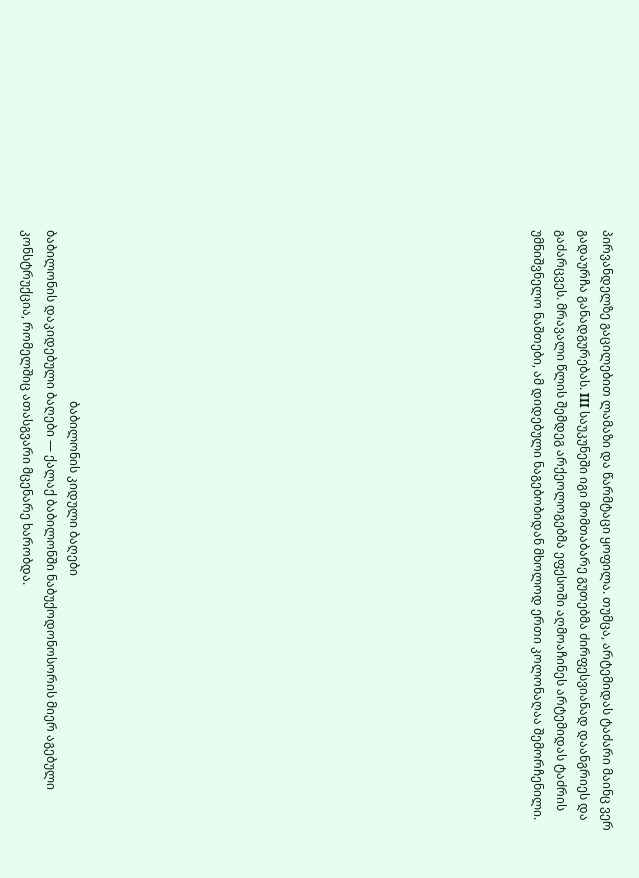პირვანდელზე გაცილებით ლამაზი და წარმტაცი ყოფილა. თუმცა, არტემიდას ტაძარი მაინც ვერ გადაურჩა განადგურებას. III საუკუნეში იგი მომთაბარე გუთებმა ძირფესვიანად დაანგრიეს და გაძარცვეს. მრავალი წლის შემდეგ არქეოლოგებმა ეფესოში აღმოაჩინეს არტემიდას ტაძრის უმნიშვნელო ნაშთები, ამ დიდებული ნაგებობიდან მხოლოდ ერთი კოლონაღაა შემორჩენილი.



















                                                         ბაბილონის კიდული ბაღები
ბაბილონის დაკიდებული ბაღები — ქალაქ ბაბილონში ნაბუქოდონოსორის მიერ აგებული კონსტრუქცია, რომელშიც ათასგვარი მცენარე ხარობდა.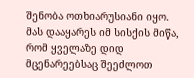შენობა ოთხიარუსიანი იყო. მას დააყარეს იმ სისქის მიწა, რომ ყველაზე დიდ მცენარეებსაც შეეძლოთ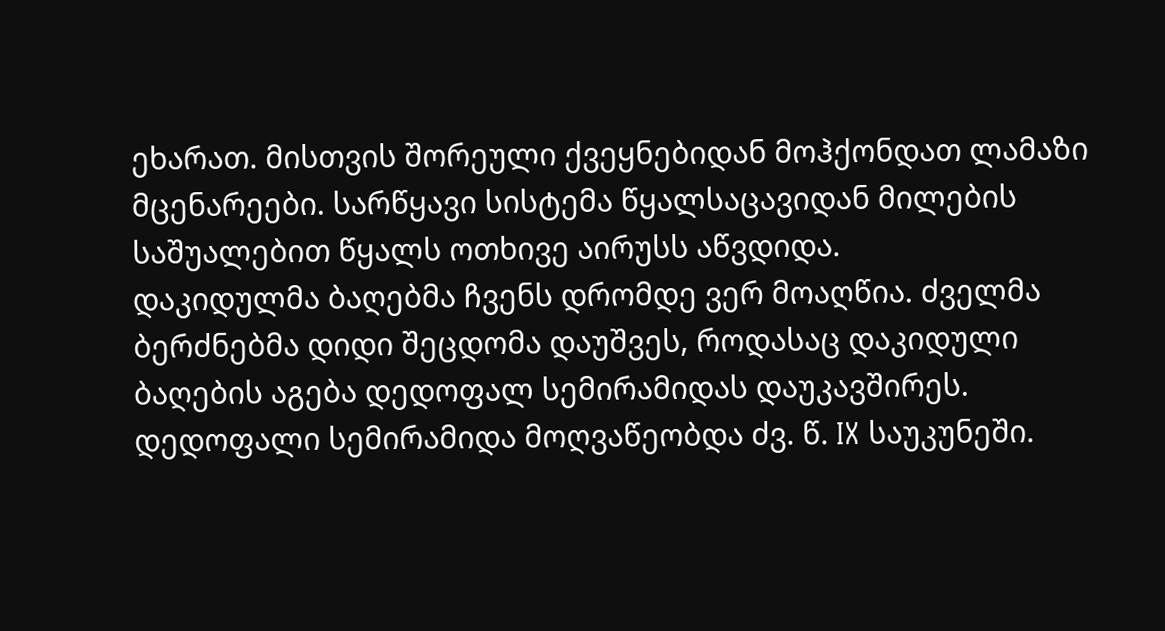ეხარათ. მისთვის შორეული ქვეყნებიდან მოჰქონდათ ლამაზი მცენარეები. სარწყავი სისტემა წყალსაცავიდან მილების საშუალებით წყალს ოთხივე აირუსს აწვდიდა.
დაკიდულმა ბაღებმა ჩვენს დრომდე ვერ მოაღწია. ძველმა ბერძნებმა დიდი შეცდომა დაუშვეს, როდასაც დაკიდული ბაღების აგება დედოფალ სემირამიდას დაუკავშირეს. დედოფალი სემირამიდა მოღვაწეობდა ძვ. წ. IX საუკუნეში.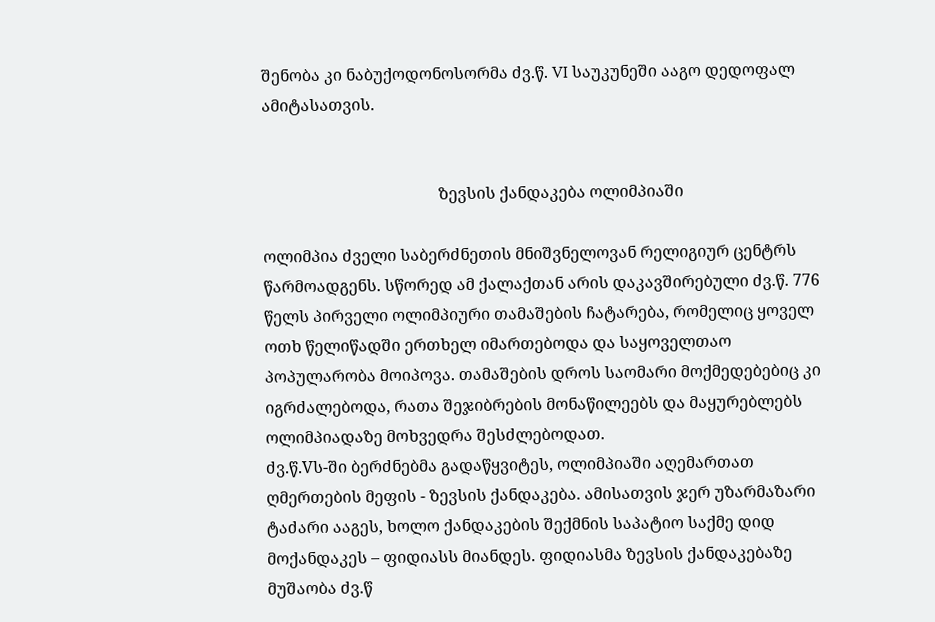შენობა კი ნაბუქოდონოსორმა ძვ.წ. VI საუკუნეში ააგო დედოფალ ამიტასათვის.


                                            ზევსის ქანდაკება ოლიმპიაში

ოლიმპია ძველი საბერძნეთის მნიშვნელოვან რელიგიურ ცენტრს წარმოადგენს. სწორედ ამ ქალაქთან არის დაკავშირებული ძვ.წ. 776 წელს პირველი ოლიმპიური თამაშების ჩატარება, რომელიც ყოველ ოთხ წელიწადში ერთხელ იმართებოდა და საყოველთაო პოპულარობა მოიპოვა. თამაშების დროს საომარი მოქმედებებიც კი იგრძალებოდა, რათა შეჯიბრების მონაწილეებს და მაყურებლებს ოლიმპიადაზე მოხვედრა შესძლებოდათ.
ძვ.წ.Vს-ში ბერძნებმა გადაწყვიტეს, ოლიმპიაში აღემართათ ღმერთების მეფის - ზევსის ქანდაკება. ამისათვის ჯერ უზარმაზარი ტაძარი ააგეს, ხოლო ქანდაკების შექმნის საპატიო საქმე დიდ მოქანდაკეს – ფიდიასს მიანდეს. ფიდიასმა ზევსის ქანდაკებაზე მუშაობა ძვ.წ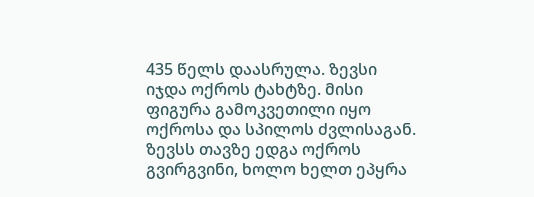435 წელს დაასრულა. ზევსი იჯდა ოქროს ტახტზე. მისი ფიგურა გამოკვეთილი იყო ოქროსა და სპილოს ძვლისაგან. ზევსს თავზე ედგა ოქროს გვირგვინი, ხოლო ხელთ ეპყრა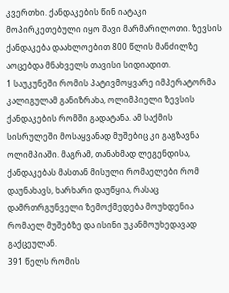კვერთხი. ქანდაკების წინ იატაკი მოპირკეთებული იყო შავი მარმარილოთი. ზევსის ქანდაკება დაახლოებით 800 წლის მანძილზე აოცებდა მნახველს თავისი სიდიადით.
1 საუკუნეში რომის პატივმოყვარე იმპერატორმა კალიგულამ განიზრახა, ოლიმპიელი ზევსის ქანდაკების რომში გადატანა. ამ საქმის სისრულეში მოსაყვანად მუშებიც კი გაგზავნა ოლიმპიაში. მაგრამ, თანახმად ლეგენდისა, ქანდაკებას მასთან მისული რომაელები რომ დაუნახავს, ხარხარი დაუწყია, რასაც დამრთრგუნველი ზემოქმედება მოუხდენია რომაელ მუშებზე და ისინი უკანმოუხედავად გაქცეულან.
391 წელს რომის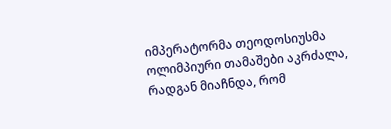იმპერატორმა თეოდოსიუსმა ოლიმპიური თამაშები აკრძალა, რადგან მიაჩნდა, რომ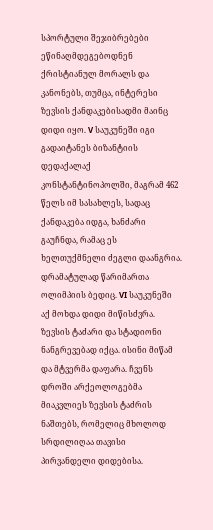სპორტული შეჯიბრებები ეწინაღმდეგებოდნენ ქრისტიანულ მორალს და კანონებს, თუმცა, ინტერესი ზევსის ქანდაკებისადმი მაინც დიდი იყო. V საუკუნეში იგი გადაიტანეს ბიზანტიის დედაქალაქ კონსტანტინოპოლში, მაგრამ 462 წელს იმ სასახლეს, სადაც ქანდაკება იდგა, ხანძარი გაუჩნდა, რამაც ეს ხელთუქმნელი ძეგლი დაანგრია. დრამატულად წარიმართა ოლიმპიის ბედიც. VI საუკუნეში აქ მოხდა დიდი მიწისძვრა.
ზევსის ტაძარი და სტადიონი ნანგრევებად იქცა. ისინი მიწამ და მტვერმა დაფარა. ჩვენს დროში არქეოლოგებმა მიაკვლიეს ზევსის ტაძრის ნაშთებს, რომელიც მხოლოდ სრდილიღაა თავისი პირვანდელი დიდებისა.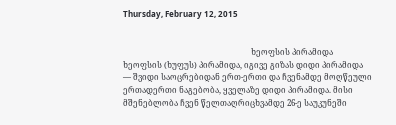Thursday, February 12, 2015


                                                                ხეოფსის პირამიდა
ხეოფსის (ხუფუს) პირამიდა, იგივე გიზას დიდი პირამიდა — შვიდი საოცრებიდან ერთ-ერთი და ჩვენამდე მოღწეული ერთადერთი ნაგებობა, ყველაზე დიდი პირამიდა. მისი მშენებლობა ჩვენ წელთაღრიცხვამდე 26-ე საუკუნეში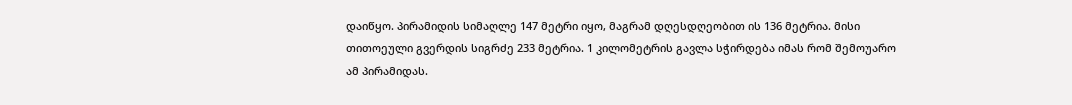დაიწყო. პირამიდის სიმაღლე 147 მეტრი იყო, მაგრამ დღესდღეობით ის 136 მეტრია. მისი თითოეული გვერდის სიგრძე 233 მეტრია. 1 კილომეტრის გავლა სჭირდება იმას რომ შემოუარო ამ პირამიდას.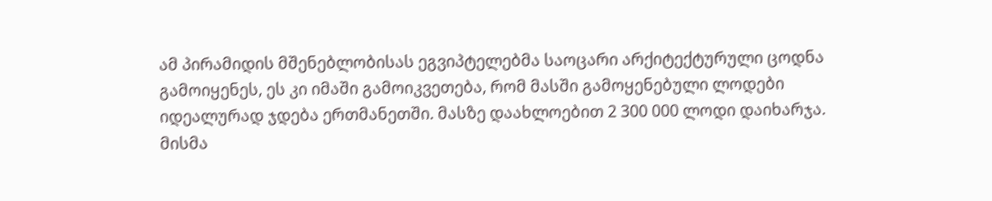ამ პირამიდის მშენებლობისას ეგვიპტელებმა საოცარი არქიტექტურული ცოდნა გამოიყენეს, ეს კი იმაში გამოიკვეთება, რომ მასში გამოყენებული ლოდები იდეალურად ჯდება ერთმანეთში. მასზე დაახლოებით 2 300 000 ლოდი დაიხარჯა. მისმა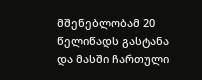მშენებლობამ 20 წელიწადს გასტანა და მასში ჩართული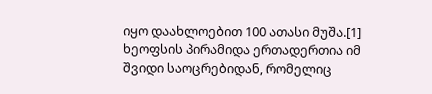იყო დაახლოებით 100 ათასი მუშა.[1] ხეოფსის პირამიდა ერთადერთია იმ შვიდი საოცრებიდან, რომელიც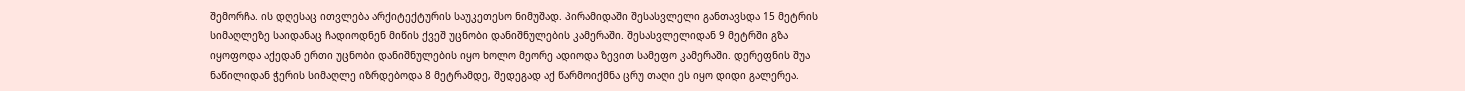შემორჩა. ის დღესაც ითვლება არქიტექტურის საუკეთესო ნიმუშად. პირამიდაში შესასვლელი განთავსდა 15 მეტრის სიმაღლეზე საიდანაც ჩადიოდნენ მიწის ქვეშ უცნობი დანიშნულების კამერაში. შესასვლელიდან 9 მეტრში გზა იყოფოდა აქედან ერთი უცნობი დანიშნულების იყო ხოლო მეორე ადიოდა ზევით სამეფო კამერაში. დერეფნის შუა ნაწილიდან ჭერის სიმაღლე იზრდებოდა 8 მეტრამდე, შედეგად აქ წარმოიქმნა ცრუ თაღი ეს იყო დიდი გალერეა.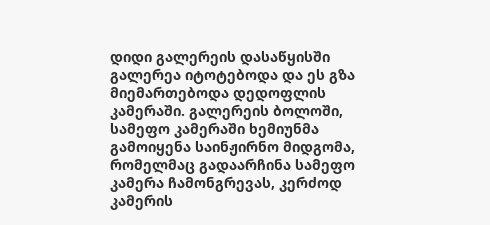დიდი გალერეის დასაწყისში გალერეა იტოტებოდა და ეს გზა მიემართებოდა დედოფლის კამერაში. გალერეის ბოლოში, სამეფო კამერაში ხემიუნმა გამოიყენა საინჟირნო მიდგომა, რომელმაც გადაარჩინა სამეფო კამერა ჩამონგრევას, კერძოდ კამერის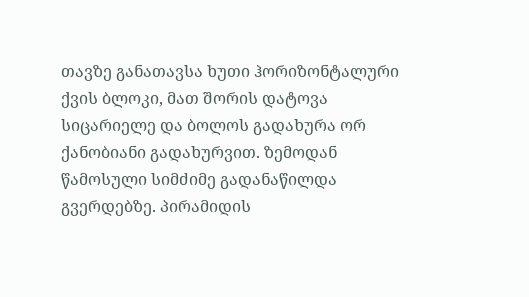თავზე განათავსა ხუთი ჰორიზონტალური ქვის ბლოკი, მათ შორის დატოვა სიცარიელე და ბოლოს გადახურა ორ ქანობიანი გადახურვით. ზემოდან წამოსული სიმძიმე გადანაწილდა გვერდებზე. პირამიდის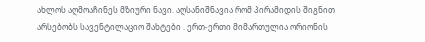ახლოს აღმოაჩინეს მზიური ნავი. აღსანიშნავია რომ პირამიდის შიგნით არსებობს სავენტილაციო შახტები . ერთ-ერთი მიმართულია ორიონის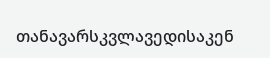თანავარსკვლავედისაკენ